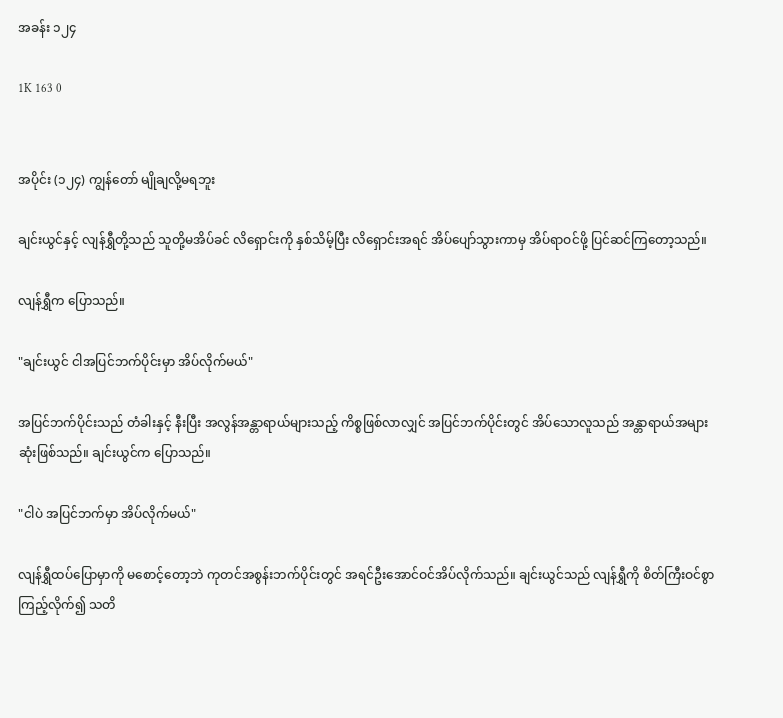အခန်း ၁၂၄

1K 163 0


အပိုင်း (၁၂၄) ကျွန်တော် မျိုချလို့မရဘူး

ချင်းယွင်နှင့် လျန်ရွှီတို့သည် သူတို့မအိပ်ခင် လိရှောင်းကို နှစ်သိမ့်ပြီး လိရှောင်းအရင် အိပ်ပျော်သွားကာမှ အိပ်ရာဝင်ဖို့ ပြင်ဆင်ကြတော့သည်။

လျန်ရွှီက ပြောသည်။

"ချင်းယွင် ငါအပြင်ဘက်ပိုင်းမှာ အိပ်လိုက်မယ်"

အပြင်ဘက်ပိုင်းသည် တံခါးနှင့် နီးပြီး အလွန်အန္တာရာယ်များသည့် ကိစ္စဖြစ်လာလျှင် အပြင်ဘက်ပိုင်းတွင် အိပ်သောလူသည် အန္တာရာယ်အများဆုံးဖြစ်သည်။ ချင်းယွင်က ပြောသည်။

"ငါပဲ အပြင်ဘက်မှာ အိပ်လိုက်မယ်"

လျန်ရွှီထပ်ပြောမှာကို မစောင့်တော့ဘဲ ကုတင်အစွန်းဘက်ပိုင်းတွင် အရင်ဦးအောင်ဝင်အိပ်လိုက်သည်။ ချင်းယွင်သည် လျန်ရွှီကို စိတ်ကြီးဝင်စွာကြည့်လိုက်၍ သတိ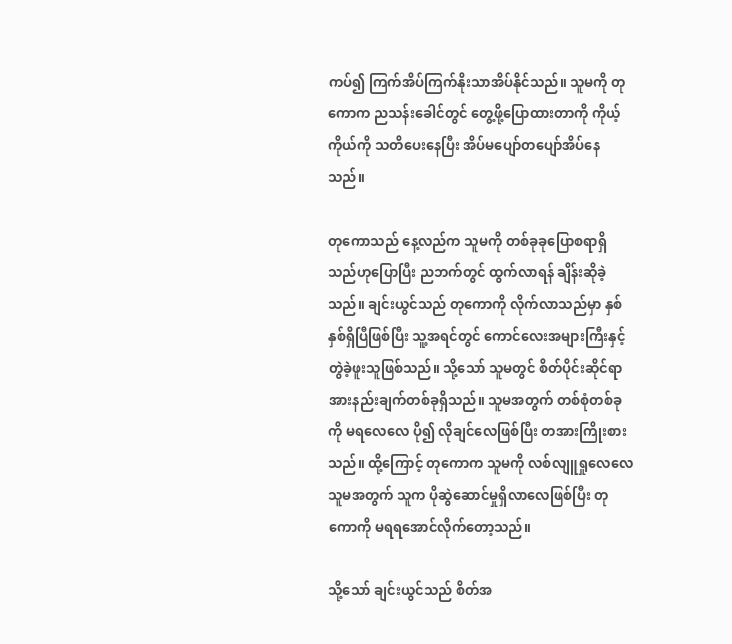ကပ်၍ ကြက်အိပ်ကြက်နိုးသာအိပ်နိုင်သည်။ သူမကို တုကောက ညသန်းခေါင်တွင် တွေ့ဖို့ပြောထားတာကို ကိုယ့်ကိုယ်ကို သတိပေးနေပြီး အိပ်မပျော်တပျော်အိပ်နေသည်။

တုကောသည် နေ့လည်က သူမကို တစ်ခုခုပြောစရာရှိသည်ဟုပြောပြီး ညဘက်တွင် ထွက်လာရန် ချိန်းဆိုခဲ့သည်။ ချင်းယွင်သည် တုကောကို လိုက်လာသည်မှာ နှစ်နှစ်ရှိပြီဖြစ်ပြီး သူ့အရင်တွင် ကောင်လေးအများကြီးနှင့် တွဲခဲ့ဖူးသူဖြစ်သည်။ သို့သော် သူမတွင် စိတ်ပိုင်းဆိုင်ရာ အားနည်းချက်တစ်ခုရှိသည်။ သူမအတွက် တစ်စုံတစ်ခုကို မရလေလေ ပို၍ လိုချင်လေဖြစ်ပြီး တအားကြိုးစားသည်။ ထို့ကြောင့် တုကောက သူမကို လစ်လျူရှုလေလေ သူမအတွက် သူက ပိုဆွဲဆောင်မှုရှိလာလေဖြစ်ပြီး တုကောကို မရရအောင်လိုက်တော့သည်။

သို့သော် ချင်းယွင်သည် စိတ်အ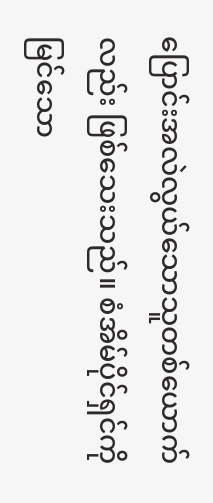ပြောင်းအလဲလွယ်သောသူတစ်ယောက်လည်း ဖြစ်သေးသည်။ စံအိမ်ပိုင်ရှင်ကို မြင်သော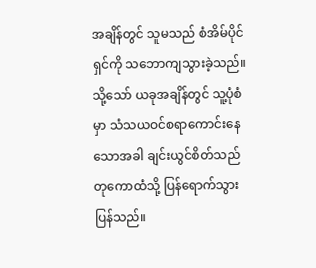အချိန်တွင် သူမသည် စံအိမ်ပိုင်ရှင်ကို သဘောကျသွားခဲ့သည်။ သို့သော် ယခုအချိန်တွင် သူ့ပုံစံမှာ သံသယဝင်စရာကောင်းနေသောအခါ ချင်းယွင်စိတ်သည် တုကောထံသို့ ပြန်ရောက်သွားပြန်သည်။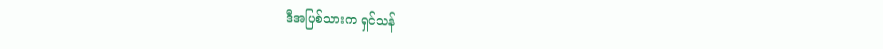ဒီအပြစ်သားက ရှင်သန်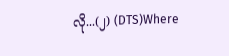လို...(၂) (DTS)Where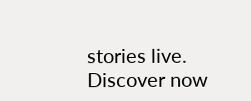stories live. Discover now